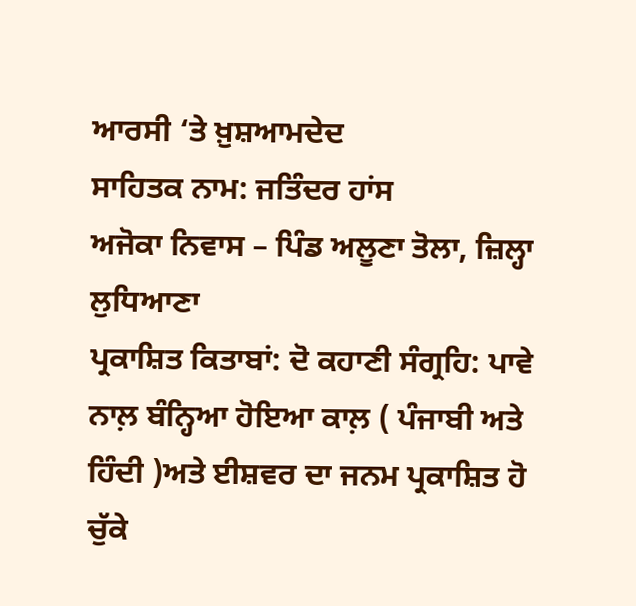ਆਰਸੀ ‘ਤੇ ਖ਼ੁਸ਼ਆਮਦੇਦ
ਸਾਹਿਤਕ ਨਾਮ: ਜਤਿੰਦਰ ਹਾਂਸ
ਅਜੋਕਾ ਨਿਵਾਸ – ਪਿੰਡ ਅਲੂਣਾ ਤੋਲਾ, ਜ਼ਿਲ੍ਹਾ ਲੁਧਿਆਣਾ
ਪ੍ਰਕਾਸ਼ਿਤ ਕਿਤਾਬਾਂ: ਦੋ ਕਹਾਣੀ ਸੰਗ੍ਰਹਿ: ਪਾਵੇ ਨਾਲ਼ ਬੰਨ੍ਹਿਆ ਹੋਇਆ ਕਾਲ਼ ( ਪੰਜਾਬੀ ਅਤੇ ਹਿੰਦੀ )ਅਤੇ ਈਸ਼ਵਰ ਦਾ ਜਨਮ ਪ੍ਰਕਾਸ਼ਿਤ ਹੋ ਚੁੱਕੇ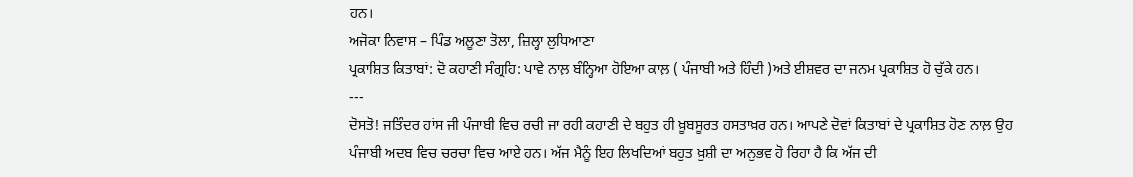ਹਨ।
ਅਜੋਕਾ ਨਿਵਾਸ – ਪਿੰਡ ਅਲੂਣਾ ਤੋਲਾ, ਜ਼ਿਲ੍ਹਾ ਲੁਧਿਆਣਾ
ਪ੍ਰਕਾਸ਼ਿਤ ਕਿਤਾਬਾਂ: ਦੋ ਕਹਾਣੀ ਸੰਗ੍ਰਹਿ: ਪਾਵੇ ਨਾਲ਼ ਬੰਨ੍ਹਿਆ ਹੋਇਆ ਕਾਲ਼ ( ਪੰਜਾਬੀ ਅਤੇ ਹਿੰਦੀ )ਅਤੇ ਈਸ਼ਵਰ ਦਾ ਜਨਮ ਪ੍ਰਕਾਸ਼ਿਤ ਹੋ ਚੁੱਕੇ ਹਨ।
---
ਦੋਸਤੋ! ਜਤਿੰਦਰ ਹਾਂਸ ਜੀ ਪੰਜਾਬੀ ਵਿਚ ਰਚੀ ਜਾ ਰਹੀ ਕਹਾਣੀ ਦੇ ਬਹੁਤ ਹੀ ਖ਼ੂਬਸੂਰਤ ਹਸਤਾਖ਼ਰ ਹਨ। ਆਪਣੇ ਦੋਵਾਂ ਕਿਤਾਬਾਂ ਦੇ ਪ੍ਰਕਾਸ਼ਿਤ ਹੋਣ ਨਾਲ਼ ਉਹ ਪੰਜਾਬੀ ਅਦਬ ਵਿਚ ਚਰਚਾ ਵਿਚ ਆਏ ਹਨ। ਅੱਜ ਮੈਨੂੰ ਇਹ ਲਿਖਦਿਆਂ ਬਹੁਤ ਖ਼ੁਸ਼ੀ ਦਾ ਅਨੁਭਵ ਹੋ ਰਿਹਾ ਹੈ ਕਿ ਅੱਜ ਦੀ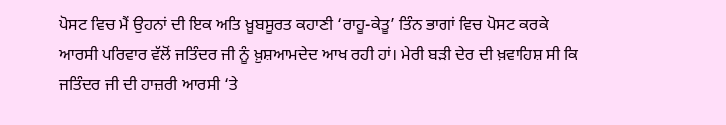ਪੋਸਟ ਵਿਚ ਮੈਂ ਉਹਨਾਂ ਦੀ ਇਕ ਅਤਿ ਖ਼ੂਬਸੂਰਤ ਕਹਾਣੀ ‘ਰਾਹੂ-ਕੇਤੂ’ ਤਿੰਨ ਭਾਗਾਂ ਵਿਚ ਪੋਸਟ ਕਰਕੇ ਆਰਸੀ ਪਰਿਵਾਰ ਵੱਲੋਂ ਜਤਿੰਦਰ ਜੀ ਨੂੰ ਖ਼ੁਸ਼ਆਮਦੇਦ ਆਖ ਰਹੀ ਹਾਂ। ਮੇਰੀ ਬੜੀ ਦੇਰ ਦੀ ਖ਼ਵਾਹਿਸ਼ ਸੀ ਕਿ ਜਤਿੰਦਰ ਜੀ ਦੀ ਹਾਜ਼ਰੀ ਆਰਸੀ ‘ਤੇ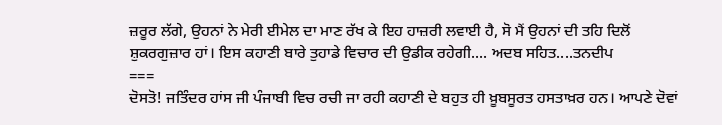ਜ਼ਰੂਰ ਲੱਗੇ, ਉਹਨਾਂ ਨੇ ਮੇਰੀ ਈਮੇਲ ਦਾ ਮਾਣ ਰੱਖ ਕੇ ਇਹ ਹਾਜ਼ਰੀ ਲਵਾਈ ਹੈ, ਸੋ ਮੈਂ ਉਹਨਾਂ ਦੀ ਤਹਿ ਦਿਲੋਂ ਸ਼ੁਕਰਗੁਜ਼ਾਰ ਹਾਂ। ਇਸ ਕਹਾਣੀ ਬਾਰੇ ਤੁਹਾਡੇ ਵਿਚਾਰ ਦੀ ਉਡੀਕ ਰਹੇਗੀ.... ਅਦਬ ਸਹਿਤ....ਤਨਦੀਪ
===
ਦੋਸਤੋ! ਜਤਿੰਦਰ ਹਾਂਸ ਜੀ ਪੰਜਾਬੀ ਵਿਚ ਰਚੀ ਜਾ ਰਹੀ ਕਹਾਣੀ ਦੇ ਬਹੁਤ ਹੀ ਖ਼ੂਬਸੂਰਤ ਹਸਤਾਖ਼ਰ ਹਨ। ਆਪਣੇ ਦੋਵਾਂ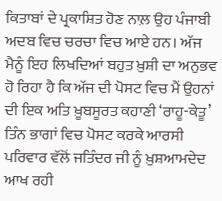ਕਿਤਾਬਾਂ ਦੇ ਪ੍ਰਕਾਸ਼ਿਤ ਹੋਣ ਨਾਲ਼ ਉਹ ਪੰਜਾਬੀ ਅਦਬ ਵਿਚ ਚਰਚਾ ਵਿਚ ਆਏ ਹਨ। ਅੱਜ ਮੈਨੂੰ ਇਹ ਲਿਖਦਿਆਂ ਬਹੁਤ ਖ਼ੁਸ਼ੀ ਦਾ ਅਨੁਭਵ ਹੋ ਰਿਹਾ ਹੈ ਕਿ ਅੱਜ ਦੀ ਪੋਸਟ ਵਿਚ ਮੈਂ ਉਹਨਾਂ ਦੀ ਇਕ ਅਤਿ ਖ਼ੂਬਸੂਰਤ ਕਹਾਣੀ ‘ਰਾਹੂ-ਕੇਤੂ’ ਤਿੰਨ ਭਾਗਾਂ ਵਿਚ ਪੋਸਟ ਕਰਕੇ ਆਰਸੀ ਪਰਿਵਾਰ ਵੱਲੋਂ ਜਤਿੰਦਰ ਜੀ ਨੂੰ ਖ਼ੁਸ਼ਆਮਦੇਦ ਆਖ ਰਹੀ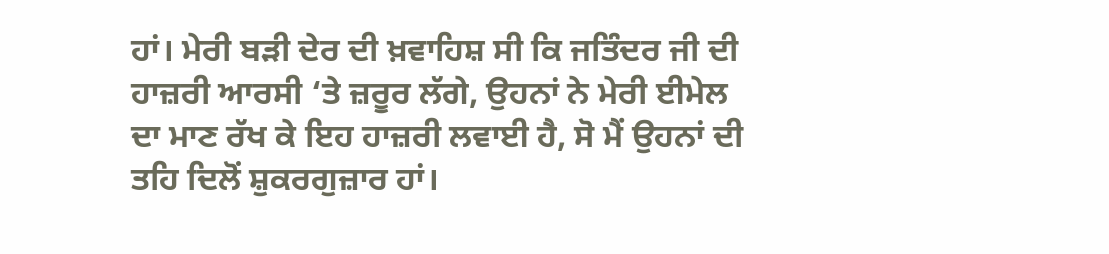ਹਾਂ। ਮੇਰੀ ਬੜੀ ਦੇਰ ਦੀ ਖ਼ਵਾਹਿਸ਼ ਸੀ ਕਿ ਜਤਿੰਦਰ ਜੀ ਦੀ ਹਾਜ਼ਰੀ ਆਰਸੀ ‘ਤੇ ਜ਼ਰੂਰ ਲੱਗੇ, ਉਹਨਾਂ ਨੇ ਮੇਰੀ ਈਮੇਲ ਦਾ ਮਾਣ ਰੱਖ ਕੇ ਇਹ ਹਾਜ਼ਰੀ ਲਵਾਈ ਹੈ, ਸੋ ਮੈਂ ਉਹਨਾਂ ਦੀ ਤਹਿ ਦਿਲੋਂ ਸ਼ੁਕਰਗੁਜ਼ਾਰ ਹਾਂ।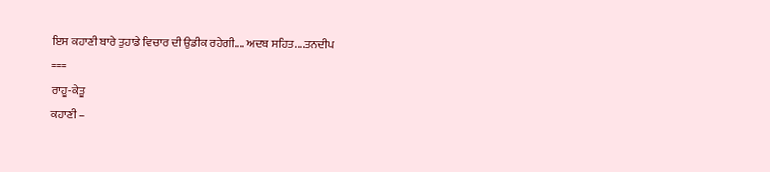ਇਸ ਕਹਾਣੀ ਬਾਰੇ ਤੁਹਾਡੇ ਵਿਚਾਰ ਦੀ ਉਡੀਕ ਰਹੇਗੀ.... ਅਦਬ ਸਹਿਤ....ਤਨਦੀਪ
===
ਰਾਹੂ-ਕੇਤੂ
ਕਹਾਣੀ –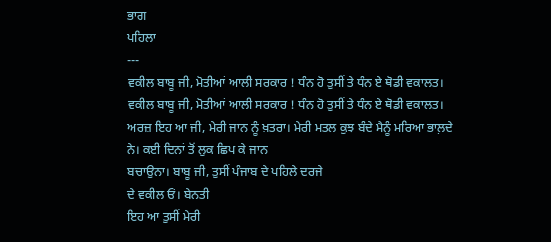ਭਾਗ
ਪਹਿਲਾ
---
ਵਕੀਲ ਬਾਬੂ ਜੀ, ਮੋਤੀਆਂ ਆਲੀ ਸਰਕਾਰ ! ਧੰਨ ਹੋ ਤੁਸੀਂ ਤੇ ਧੰਨ ਏ ਥੋਡੀ ਵਕਾਲਤ।
ਵਕੀਲ ਬਾਬੂ ਜੀ, ਮੋਤੀਆਂ ਆਲੀ ਸਰਕਾਰ ! ਧੰਨ ਹੋ ਤੁਸੀਂ ਤੇ ਧੰਨ ਏ ਥੋਡੀ ਵਕਾਲਤ।
ਅਰਜ਼ ਇਹ ਆ ਜੀ, ਮੇਰੀ ਜਾਨ ਨੂੰ ਖ਼ਤਰਾ। ਮੇਰੀ ਮਤਲ ਕੁਝ ਬੰਦੇ ਮੈਨੂੰ ਮਰਿਆ ਭਾਲ਼ਦੇ
ਨੇ। ਕਈ ਦਿਨਾਂ ਤੋਂ ਲੁਕ ਛਿਪ ਕੇ ਜਾਨ
ਬਚਾਉਨਾ। ਬਾਬੂ ਜੀ, ਤੁਸੀਂ ਪੰਜਾਬ ਦੇ ਪਹਿਲੇ ਦਰਜੇ
ਦੇ ਵਕੀਲ ਓਂ। ਬੇਨਤੀ
ਇਹ ਆ ਤੁਸੀਂ ਮੇਰੀ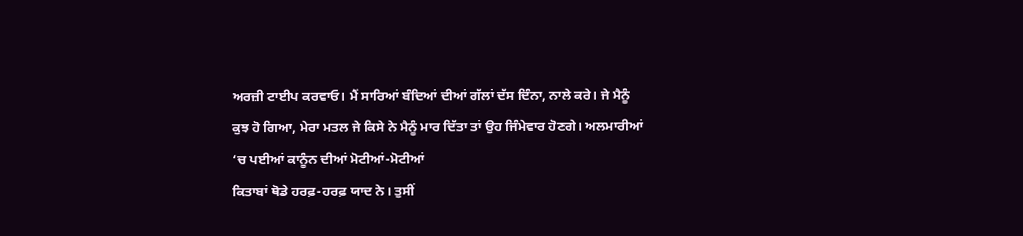ਅਰਜ਼ੀ ਟਾਈਪ ਕਰਵਾਓ। ਮੈਂ ਸਾਰਿਆਂ ਬੰਦਿਆਂ ਦੀਆਂ ਗੱਲਾਂ ਦੱਸ ਦਿੰਨਾ, ਨਾਲੇ ਕਰੇ। ਜੇ ਮੈਨੂੰ ਕੁਝ ਹੋ ਗਿਆ, ਮੇਰਾ ਮਤਲ ਜੇ ਕਿਸੇ ਨੇ ਮੈਨੂੰ ਮਾਰ ਦਿੱਤਾ ਤਾਂ ਉਹ ਜਿੰਮੇਵਾਰ ਹੋਣਗੇ। ਅਲਮਾਰੀਆਂ ‘ਚ ਪਈਆਂ ਕਾਨੂੰਨ ਦੀਆਂ ਮੋਟੀਆਂ-ਮੋਟੀਆਂ
ਕਿਤਾਬਾਂ ਥੋਡੇ ਹਰਫ਼-ਹਰਫ਼ ਯਾਦ ਨੇ। ਤੁਸੀਂ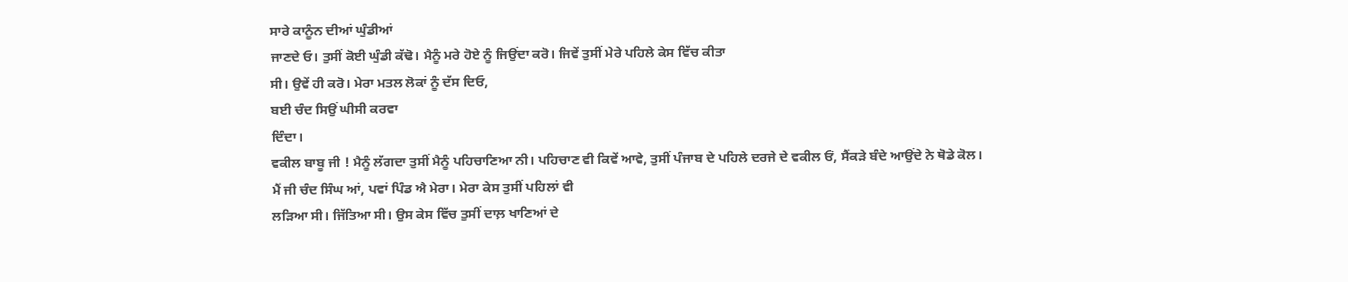ਸਾਰੇ ਕਾਨੂੰਨ ਦੀਆਂ ਘੁੰਡੀਆਂ
ਜਾਣਦੇ ਓ। ਤੁਸੀਂ ਕੋਈ ਘੁੰਡੀ ਕੱਢੋ। ਮੈਨੂੰ ਮਰੇ ਹੋਏ ਨੂੰ ਜਿਉਂਦਾ ਕਰੋ। ਜਿਵੇਂ ਤੁਸੀਂ ਮੇਰੇ ਪਹਿਲੇ ਕੇਸ ਵਿੱਚ ਕੀਤਾ
ਸੀ। ਉਵੇਂ ਹੀ ਕਰੋ। ਮੇਰਾ ਮਤਲ ਲੋਕਾਂ ਨੂੰ ਦੱਸ ਦਿਓ,
ਬਈ ਚੰਦ ਸਿਉਂ ਘੀਸੀ ਕਰਵਾ
ਦਿੰਦਾ।
ਵਕੀਲ ਬਾਬੂ ਜੀ ! ਮੈਨੂੰ ਲੱਗਦਾ ਤੁਸੀਂ ਮੈਨੂੰ ਪਹਿਚਾਣਿਆ ਨੀ। ਪਹਿਚਾਣ ਵੀ ਕਿਵੇਂ ਆਵੇ, ਤੁਸੀਂ ਪੰਜਾਬ ਦੇ ਪਹਿਲੇ ਦਰਜੇ ਦੇ ਵਕੀਲ ਓਂ, ਸੈਂਕੜੇ ਬੰਦੇ ਆਉਂਦੇ ਨੇ ਥੋਡੇ ਕੋਲ।
ਮੈਂ ਜੀ ਚੰਦ ਸਿੰਘ ਆਂ, ਪਵਾਂ ਪਿੰਡ ਐ ਮੇਰਾ। ਮੇਰਾ ਕੇਸ ਤੁਸੀਂ ਪਹਿਲਾਂ ਵੀ
ਲੜਿਆ ਸੀ। ਜਿੱਤਿਆ ਸੀ। ਉਸ ਕੇਸ ਵਿੱਚ ਤੁਸੀਂ ਦਾਲ਼ ਖਾਣਿਆਂ ਦੇ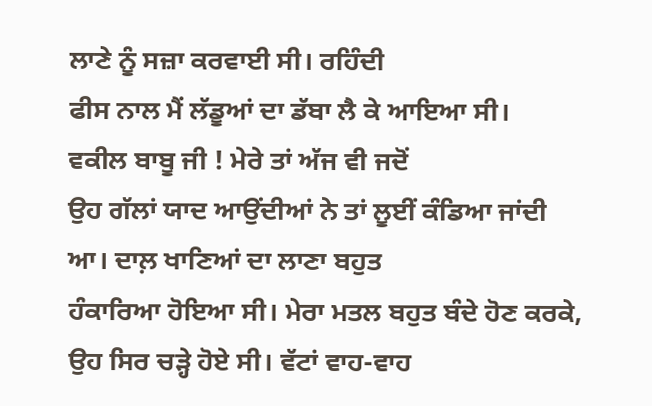ਲਾਣੇ ਨੂੰ ਸਜ਼ਾ ਕਰਵਾਈ ਸੀ। ਰਹਿੰਦੀ
ਫੀਸ ਨਾਲ ਮੈਂ ਲੱਡੂਆਂ ਦਾ ਡੱਬਾ ਲੈ ਕੇ ਆਇਆ ਸੀ।
ਵਕੀਲ ਬਾਬੂ ਜੀ ! ਮੇਰੇ ਤਾਂ ਅੱਜ ਵੀ ਜਦੋਂ
ਉਹ ਗੱਲਾਂ ਯਾਦ ਆਉਂਦੀਆਂ ਨੇ ਤਾਂ ਲੂਈਂ ਕੰਡਿਆ ਜਾਂਦੀ
ਆ। ਦਾਲ਼ ਖਾਣਿਆਂ ਦਾ ਲਾਣਾ ਬਹੁਤ
ਹੰਕਾਰਿਆ ਹੋਇਆ ਸੀ। ਮੇਰਾ ਮਤਲ ਬਹੁਤ ਬੰਦੇ ਹੋਣ ਕਰਕੇ,
ਉਹ ਸਿਰ ਚੜ੍ਹੇ ਹੋਏ ਸੀ। ਵੱਟਾਂ ਵਾਹ-ਵਾਹ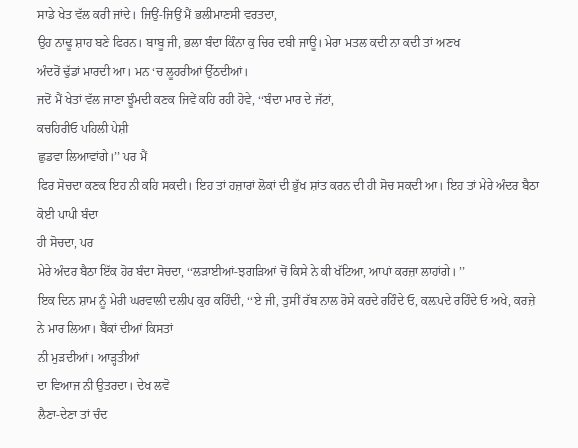ਸਾਡੇ ਖੇਤ ਵੱਲ ਕਰੀ ਜਾਂਦੇ। ਜਿਉਂ-ਜਿਉਂ ਮੈਂ ਭਲੀਮਾਣਸੀ ਵਰਤਦਾ,
ਉਹ ਨਾਢੂ ਸ਼ਾਹ ਬਣੇ ਫਿਰਨ। ਬਾਬੂ ਜੀ, ਭਲਾ ਬੰਦਾ ਕਿੰਨਾ ਕੁ ਚਿਰ ਦਬੀ ਜਾਊ। ਮੇਰਾ ਮਤਲ ਕਦੀ ਨਾ ਕਦੀ ਤਾਂ ਅਣਖ
ਅੰਦਰੋਂ ਢੁੱਡਾਂ ਮਾਰਦੀ ਆ। ਮਨ ‘ਚ ਲੂਹਰੀਆਂ ਉੱਠਦੀਆਂ।
ਜਦੋਂ ਮੈਂ ਖੇਤਾਂ ਵੱਲ ਜਾਣਾ ਝੂੰਮਦੀ ਕਣਕ ਜਿਵੇਂ ਕਹਿ ਰਹੀ ਹੋਵੇ, ‘‘ਬੰਦਾ ਮਾਰ ਦੇ ਜੱਟਾਂ,
ਕਚਹਿਰੀਓ ਪਹਿਲੀ ਪੇਸ਼ੀ
ਛੁਡਵਾ ਲਿਆਵਾਂਗੇ।’’ ਪਰ ਮੈਂ
ਫਿਰ ਸੋਚਦਾ ਕਣਕ ਇਹ ਨੀ ਕਹਿ ਸਕਦੀ। ਇਹ ਤਾਂ ਹਜ਼ਾਰਾਂ ਲੋਕਾਂ ਦੀ ਭੁੱਖ ਸ਼ਾਂਤ ਕਰਨ ਦੀ ਹੀ ਸੋਚ ਸਕਦੀ ਆ। ਇਹ ਤਾਂ ਮੇਰੇ ਅੰਦਰ ਬੈਠਾ ਕੋਈ ਪਾਪੀ ਬੰਦਾ
ਹੀ ਸੋਚਦਾ, ਪਰ
ਮੇਰੇ ਅੰਦਰ ਬੈਠਾ ਇੱਕ ਹੋਰ ਬੰਦਾ ਸੋਚਦਾ, ‘‘ਲੜਾਈਆਂ-ਝਗੜਿਆਂ ਚੋਂ ਕਿਸੇ ਨੇ ਕੀ ਖੱਟਿਆ, ਆਪਾਂ ਕਰਜ਼ਾ ਲਾਹਾਂਗੇ। ’’
ਇਕ ਦਿਨ ਸ਼ਾਮ ਨੂੰ ਮੇਰੀ ਘਰਵਾਲੀ ਦਲੀਪ ਕੁਰ ਕਹਿੰਦੀ, ‘‘ਏ ਜੀ, ਤੁਸੀਂ ਰੱਬ ਨਾਲ ਰੋਸੇ ਕਰਦੇ ਰਹਿੰਦੇ ਓ, ਕਲ਼ਪਦੇ ਰਹਿੰਦੇ ਓ ਅਖੇ, ਕਰਜ਼ੇ ਨੇ ਮਾਰ ਲਿਆ। ਬੈਂਕਾਂ ਦੀਆਂ ਕਿਸਤਾਂ
ਨੀ ਮੁੜਦੀਆਂ। ਆੜ੍ਹਤੀਆਂ
ਦਾ ਵਿਆਜ ਨੀ ਉਤਰਦਾ। ਦੇਖ ਲਵੋ
ਲੈਣਾ-ਦੇਣਾ ਤਾਂ ਚੰਦ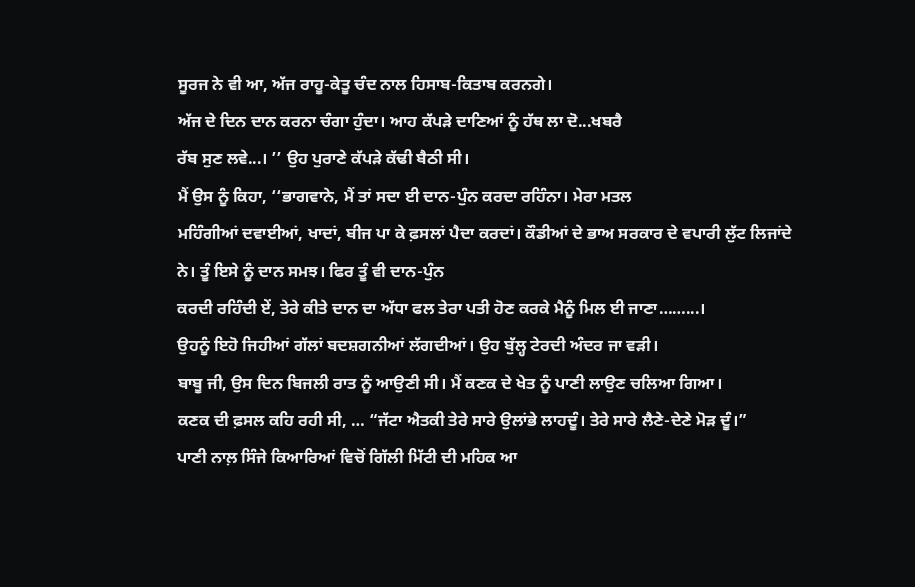ਸੂਰਜ ਨੇ ਵੀ ਆ, ਅੱਜ ਰਾਹੂ-ਕੇਤੂ ਚੰਦ ਨਾਲ ਹਿਸਾਬ-ਕਿਤਾਬ ਕਰਨਗੇ।
ਅੱਜ ਦੇ ਦਿਨ ਦਾਨ ਕਰਨਾ ਚੰਗਾ ਹੁੰਦਾ। ਆਹ ਕੱਪੜੇ ਦਾਣਿਆਂ ਨੂੰ ਹੱਥ ਲਾ ਦੋ...ਖਬਰੈ
ਰੱਬ ਸੁਣ ਲਵੇ...। ’’ ਉਹ ਪੁਰਾਣੇ ਕੱਪੜੇ ਕੱਢੀ ਬੈਠੀ ਸੀ।
ਮੈਂ ਉਸ ਨੂੰ ਕਿਹਾ, ‘‘ਭਾਗਵਾਨੇ, ਮੈਂ ਤਾਂ ਸਦਾ ਈ ਦਾਨ-ਪੁੰਨ ਕਰਦਾ ਰਹਿੰਨਾ। ਮੇਰਾ ਮਤਲ
ਮਹਿੰਗੀਆਂ ਦਵਾਈਆਂ, ਖਾਦਾਂ, ਬੀਜ ਪਾ ਕੇ ਫ਼ਸਲਾਂ ਪੈਦਾ ਕਰਦਾਂ। ਕੌਡੀਆਂ ਦੇ ਭਾਅ ਸਰਕਾਰ ਦੇ ਵਪਾਰੀ ਲੁੱਟ ਲਿਜਾਂਦੇ ਨੇ। ਤੂੰ ਇਸੇ ਨੂੰ ਦਾਨ ਸਮਝ। ਫਿਰ ਤੂੰ ਵੀ ਦਾਨ-ਪੁੰਨ
ਕਰਦੀ ਰਹਿੰਦੀ ਏਂ, ਤੇਰੇ ਕੀਤੇ ਦਾਨ ਦਾ ਅੱਧਾ ਫਲ ਤੇਰਾ ਪਤੀ ਹੋਣ ਕਰਕੇ ਮੈਨੂੰ ਮਿਲ ਈ ਜਾਣਾ……...।
ਉਹਨੂੰ ਇਹੋ ਜਿਹੀਆਂ ਗੱਲਾਂ ਬਦਸ਼ਗਨੀਆਂ ਲੱਗਦੀਆਂ। ਉਹ ਬੁੱਲ੍ਹ ਟੇਰਦੀ ਅੰਦਰ ਜਾ ਵੜੀ।
ਬਾਬੂ ਜੀ, ਉਸ ਦਿਨ ਬਿਜਲੀ ਰਾਤ ਨੂੰ ਆਉਣੀ ਸੀ। ਮੈਂ ਕਣਕ ਦੇ ਖੇਤ ਨੂੰ ਪਾਣੀ ਲਾਉਣ ਚਲਿਆ ਗਿਆ।
ਕਣਕ ਦੀ ਫ਼ਸਲ ਕਹਿ ਰਹੀ ਸੀ, … “ਜੱਟਾ ਐਤਕੀ ਤੇਰੇ ਸਾਰੇ ਉਲਾਂਭੇ ਲਾਹਦੂੰ। ਤੇਰੇ ਸਾਰੇ ਲੈਣੇ-ਦੇਣੇ ਮੋੜ ਦੂੰ।”
ਪਾਣੀ ਨਾਲ਼ ਸਿੰਜੇ ਕਿਆਰਿਆਂ ਵਿਚੋਂ ਗਿੱਲੀ ਮਿੱਟੀ ਦੀ ਮਹਿਕ ਆ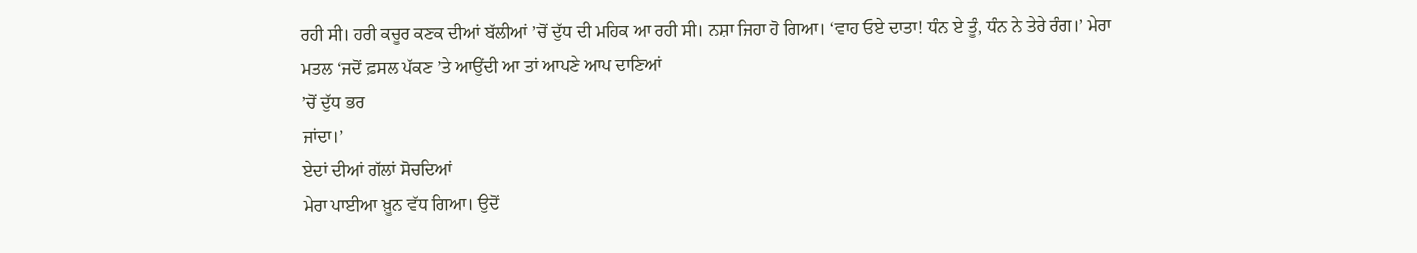ਰਹੀ ਸੀ। ਹਰੀ ਕਚੂਰ ਕਣਕ ਦੀਆਂ ਬੱਲੀਆਂ ’ਚੋਂ ਦੁੱਧ ਦੀ ਮਹਿਕ ਆ ਰਹੀ ਸੀ। ਨਸ਼ਾ ਜਿਹਾ ਹੋ ਗਿਆ। ‘ਵਾਹ ਓਏ ਦਾਤਾ! ਧੰਨ ਏ ਤੂੰ, ਧੰਨ ਨੇ ਤੇਰੇ ਰੰਗ।’ ਮੇਰਾ ਮਤਲ ‘ਜਦੋਂ ਫ਼ਸਲ ਪੱਕਣ ’ਤੇ ਆਉਂਦੀ ਆ ਤਾਂ ਆਪਣੇ ਆਪ ਦਾਣਿਆਂ
’ਚੋਂ ਦੁੱਧ ਭਰ
ਜਾਂਦਾ।’
ਏਦਾਂ ਦੀਆਂ ਗੱਲਾਂ ਸੋਚਦਿਆਂ
ਮੇਰਾ ਪਾਈਆ ਖ਼ੂਨ ਵੱਧ ਗਿਆ। ਉਦੋਂ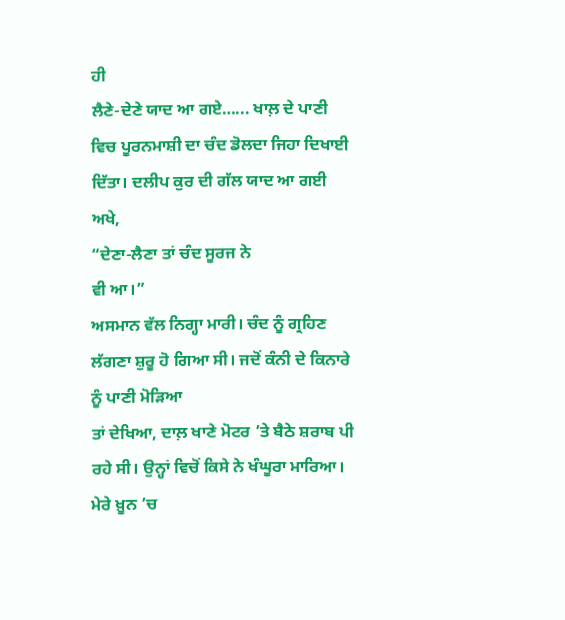ਹੀ
ਲੈਣੇ-ਦੇਣੇ ਯਾਦ ਆ ਗਏ…... ਖਾਲ਼ ਦੇ ਪਾਣੀ ਵਿਚ ਪੂਰਨਮਾਸ਼ੀ ਦਾ ਚੰਦ ਡੋਲਦਾ ਜਿਹਾ ਦਿਖਾਈ ਦਿੱਤਾ। ਦਲੀਪ ਕੁਰ ਦੀ ਗੱਲ ਯਾਦ ਆ ਗਈ ਅਖੇ,
“ਦੇਣਾ-ਲੈਣਾ ਤਾਂ ਚੰਦ ਸੂਰਜ ਨੇ
ਵੀ ਆ।”
ਅਸਮਾਨ ਵੱਲ ਨਿਗ੍ਹਾ ਮਾਰੀ। ਚੰਦ ਨੂੰ ਗ੍ਰਹਿਣ ਲੱਗਣਾ ਸ਼ੁਰੂ ਹੋ ਗਿਆ ਸੀ। ਜਦੋਂ ਕੰਨੀ ਦੇ ਕਿਨਾਰੇ ਨੂੰ ਪਾਣੀ ਮੋੜਿਆ
ਤਾਂ ਦੇਖਿਆ, ਦਾਲ਼ ਖਾਣੇ ਮੋਟਰ ’ਤੇ ਬੈਠੇ ਸ਼ਰਾਬ ਪੀ ਰਹੇ ਸੀ। ਉਨ੍ਹਾਂ ਵਿਚੋਂ ਕਿਸੇ ਨੇ ਖੰਘੂਰਾ ਮਾਰਿਆ। ਮੇਰੇ ਖ਼ੂਨ ’ਚ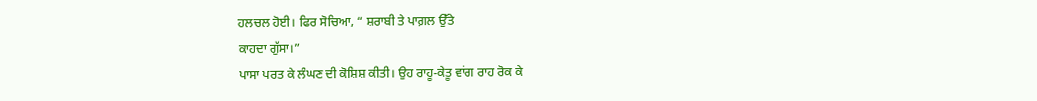ਹਲਚਲ ਹੋਈ। ਫਿਰ ਸੋਚਿਆ, “ ਸ਼ਰਾਬੀ ਤੇ ਪਾਗ਼ਲ ਉੱਤੇ
ਕਾਹਦਾ ਗੁੱਸਾ।”
ਪਾਸਾ ਪਰਤ ਕੇ ਲੰਘਣ ਦੀ ਕੋਸ਼ਿਸ਼ ਕੀਤੀ। ਉਹ ਰਾਹੂ-ਕੇਤੂ ਵਾਂਗ ਰਾਹ ਰੋਕ ਕੇ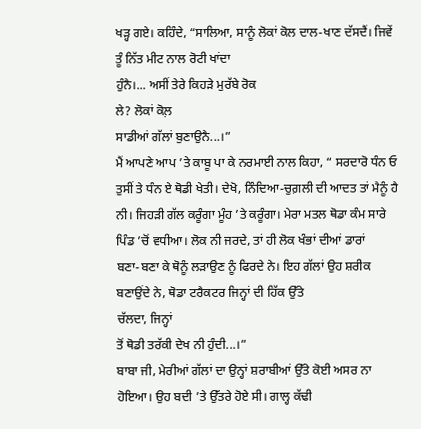ਖੜ੍ਹ ਗਏ। ਕਹਿੰਦੇ, “ਸਾਲਿਆ, ਸਾਨੂੰ ਲੋਕਾਂ ਕੋਲ ਦਾਲ-ਖਾਣ ਦੱਸਦੈਂ। ਜਿਵੇਂ ਤੂੰ ਨਿੱਤ ਮੀਟ ਨਾਲ ਰੋਟੀ ਖਾਂਦਾ
ਹੁੰਨੈ।... ਅਸੀਂ ਤੇਰੇ ਕਿਹੜੇ ਮੁਰੱਬੇ ਰੋਕ
ਲੇ? ਲੋਕਾਂ ਕੋਲ਼
ਸਾਡੀਆਂ ਗੱਲਾਂ ਬੁਣਾਉਨੈ...।”
ਮੈਂ ਆਪਣੇ ਆਪ ’ਤੇ ਕਾਬੂ ਪਾ ਕੇ ਨਰਮਾਈ ਨਾਲ ਕਿਹਾ, “ ਸਰਦਾਰੋ ਧੰਨ ਓ ਤੁਸੀਂ ਤੇ ਧੰਨ ਏ ਥੋਡੀ ਖੇਤੀ। ਦੇਖੋ, ਨਿੰਦਿਆ-ਚੁਗ਼ਲੀ ਦੀ ਆਦਤ ਤਾਂ ਮੈਨੂੰ ਹੈ
ਨੀ। ਜਿਹੜੀ ਗੱਲ ਕਰੂੰਗਾ ਮੂੰਹ ’ਤੇ ਕਰੂੰਗਾ। ਮੇਰਾ ਮਤਲ ਥੋਡਾ ਕੰਮ ਸਾਰੇ ਪਿੰਡ ’ਚੋਂ ਵਧੀਆ। ਲੋਕ ਨੀ ਜਰਦੇ, ਤਾਂ ਹੀ ਲੋਕ ਖੰਭਾਂ ਦੀਆਂ ਡਾਰਾਂ
ਬਣਾ-ਬਣਾ ਕੇ ਥੋਨੂੰ ਲੜਾਉਣ ਨੂੰ ਫਿਰਦੇ ਨੇ। ਇਹ ਗੱਲਾਂ ਉਹ ਸ਼ਰੀਕ ਬਣਾਉਂਦੇ ਨੇ, ਥੋਡਾ ਟਰੈਕਟਰ ਜਿਨ੍ਹਾਂ ਦੀ ਹਿੱਕ ਉੱਤੇ
ਚੱਲਦਾ, ਜਿਨ੍ਹਾਂ
ਤੋਂ ਥੋਡੀ ਤਰੱਕੀ ਦੇਖ ਨੀ ਹੁੰਦੀ...।”
ਬਾਬਾ ਜੀ, ਮੇਰੀਆਂ ਗੱਲਾਂ ਦਾ ਉਨ੍ਹਾਂ ਸ਼ਰਾਬੀਆਂ ਉੱਤੇ ਕੋਈ ਅਸਰ ਨਾ ਹੋਇਆ। ਉਹ ਬਦੀ ’ਤੇ ਉੱਤਰੇ ਹੋਏ ਸੀ। ਗਾਲ੍ਹ ਕੱਢੀ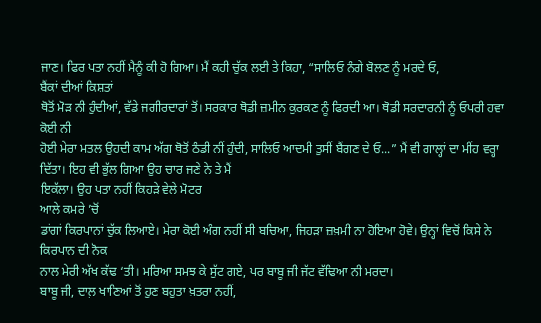ਜਾਣ। ਫਿਰ ਪਤਾ ਨਹੀਂ ਮੈਨੂੰ ਕੀ ਹੋ ਗਿਆ। ਮੈਂ ਕਹੀ ਚੁੱਕ ਲਈ ਤੇ ਕਿਹਾ, “ਸਾਲਿਓ ਨੰਗੇ ਬੋਲਣ ਨੂੰ ਮਰਦੇ ਓ,
ਬੈਂਕਾਂ ਦੀਆਂ ਕਿਸ਼ਤਾਂ
ਥੋਤੋਂ ਮੋੜ ਨੀ ਹੁੰਦੀਆਂ, ਵੱਡੇ ਜਗੀਰਦਾਰਾਂ ਤੋਂ। ਸਰਕਾਰ ਥੋਡੀ ਜ਼ਮੀਨ ਕੁਰਕਣ ਨੂੰ ਫਿਰਦੀ ਆ। ਥੋਡੀ ਸਰਦਾਰਨੀ ਨੂੰ ਓਪਰੀ ਹਵਾ ਕੋਈ ਨੀ
ਹੋਈ ਮੇਰਾ ਮਤਲ ਉਹਦੀ ਕਾਮ ਅੱਗ ਥੋਤੋਂ ਠੰਡੀ ਨੀਂ ਹੁੰਦੀ, ਸਾਲਿਓ ਆਦਮੀ ਤੁਸੀਂ ਬੈਂਗਣ ਦੇ ਓ...” ਮੈਂ ਵੀ ਗਾਲ੍ਹਾਂ ਦਾ ਮੀਂਹ ਵਰ੍ਹਾ ਦਿੱਤਾ। ਇਹ ਵੀ ਭੁੱਲ ਗਿਆ ਉਹ ਚਾਰ ਜਣੇ ਨੇ ਤੇ ਮੈਂ
ਇਕੱਲਾ। ਉਹ ਪਤਾ ਨਹੀਂ ਕਿਹੜੇ ਵੇਲੇ ਮੋਟਰ
ਆਲੇ ਕਮਰੇ ’ਚੋਂ
ਡਾਂਗਾਂ ਕਿਰਪਾਨਾਂ ਚੁੱਕ ਲਿਆਏ। ਮੇਰਾ ਕੋਈ ਅੰਗ ਨਹੀਂ ਸੀ ਬਚਿਆ, ਜਿਹੜਾ ਜ਼ਖ਼ਮੀ ਨਾ ਹੋਇਆ ਹੋਵੇ। ਉਨ੍ਹਾਂ ਵਿਚੋਂ ਕਿਸੇ ਨੇ ਕਿਰਪਾਨ ਦੀ ਨੋਕ
ਨਾਲ ਮੇਰੀ ਅੱਖ ਕੱਢ ‘ਤੀ। ਮਰਿਆ ਸਮਝ ਕੇ ਸੁੱਟ ਗਏ, ਪਰ ਬਾਬੂ ਜੀ ਜੱਟ ਵੱਢਿਆ ਨੀ ਮਰਦਾ।
ਬਾਬੂ ਜੀ, ਦਾਲ਼ ਖਾਣਿਆਂ ਤੋਂ ਹੁਣ ਬਹੁਤਾ ਖ਼ਤਰਾ ਨਹੀਂ,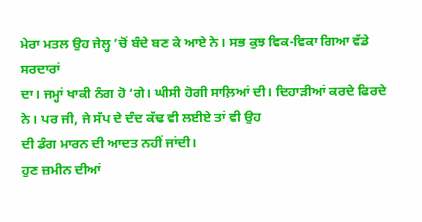ਮੇਰਾ ਮਤਲ ਉਹ ਜੇਲ੍ਹ ’ਚੋਂ ਬੰਦੇ ਬਣ ਕੇ ਆਏ ਨੇ। ਸਭ ਕੁਝ ਵਿਕ-ਵਿਕਾ ਗਿਆ ਵੱਡੇ ਸਰਦਾਰਾਂ
ਦਾ। ਜਮ੍ਹਾਂ ਖਾਕੀ ਨੰਗ ਹੋ ‘ਗੇ। ਘੀਸੀ ਹੋਗੀ ਸਾਲ਼ਿਆਂ ਦੀ। ਦਿਹਾੜੀਆਂ ਕਰਦੇ ਫਿਰਦੇ ਨੇ। ਪਰ ਜੀ, ਜੇ ਸੱਪ ਦੇ ਦੰਦ ਕੱਢ ਵੀ ਲਈਏ ਤਾਂ ਵੀ ਉਹ
ਦੀ ਡੰਗ ਮਾਰਨ ਦੀ ਆਦਤ ਨਹੀਂ ਜਾਂਦੀ।
ਹੁਣ ਜ਼ਮੀਨ ਦੀਆਂ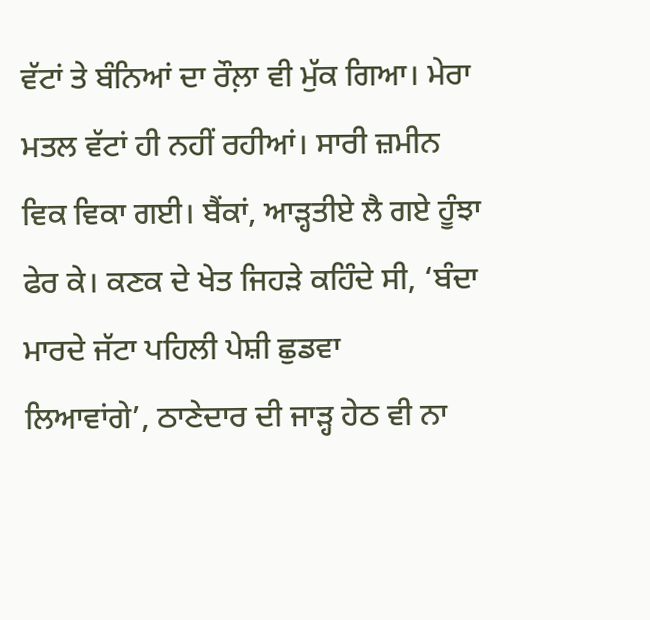ਵੱਟਾਂ ਤੇ ਬੰਨਿਆਂ ਦਾ ਰੌਲ਼ਾ ਵੀ ਮੁੱਕ ਗਿਆ। ਮੇਰਾ ਮਤਲ ਵੱਟਾਂ ਹੀ ਨਹੀਂ ਰਹੀਆਂ। ਸਾਰੀ ਜ਼ਮੀਨ ਵਿਕ ਵਿਕਾ ਗਈ। ਬੈਂਕਾਂ, ਆੜ੍ਹਤੀਏ ਲੈ ਗਏ ਹੂੰਝਾ ਫੇਰ ਕੇ। ਕਣਕ ਦੇ ਖੇਤ ਜਿਹੜੇ ਕਹਿੰਦੇ ਸੀ, ‘ਬੰਦਾ ਮਾਰਦੇ ਜੱਟਾ ਪਹਿਲੀ ਪੇਸ਼ੀ ਛੁਡਵਾ
ਲਿਆਵਾਂਗੇ’, ਠਾਣੇਦਾਰ ਦੀ ਜਾੜ੍ਹ ਹੇਠ ਵੀ ਨਾ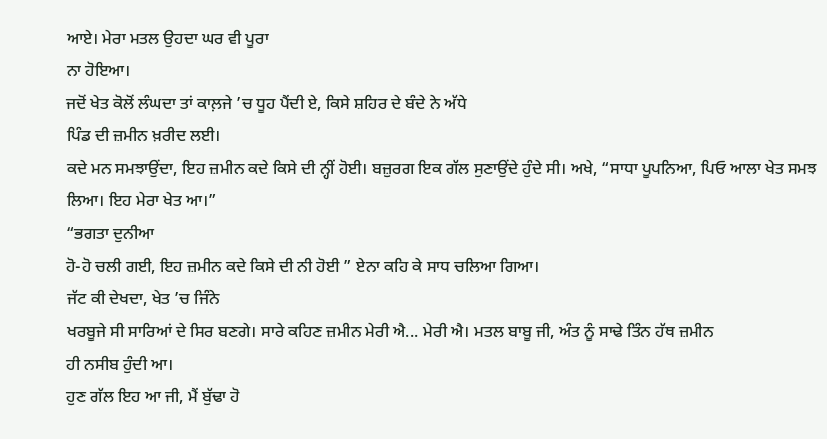ਆਏ। ਮੇਰਾ ਮਤਲ ਉਹਦਾ ਘਰ ਵੀ ਪੂਰਾ
ਨਾ ਹੋਇਆ।
ਜਦੋਂ ਖੇਤ ਕੋਲੋਂ ਲੰਘਦਾ ਤਾਂ ਕਾਲ਼ਜੇ ’ਚ ਧੂਹ ਪੈਂਦੀ ਏ, ਕਿਸੇ ਸ਼ਹਿਰ ਦੇ ਬੰਦੇ ਨੇ ਅੱਧੇ
ਪਿੰਡ ਦੀ ਜ਼ਮੀਨ ਖ਼ਰੀਦ ਲਈ।
ਕਦੇ ਮਨ ਸਮਝਾਉਂਦਾ, ਇਹ ਜ਼ਮੀਨ ਕਦੇ ਕਿਸੇ ਦੀ ਨ੍ਹੀਂ ਹੋਈ। ਬਜ਼ੁਰਗ ਇਕ ਗੱਲ ਸੁਣਾਉਂਦੇ ਹੁੰਦੇ ਸੀ। ਅਖੇ, “ਸਾਧਾ ਪੂਪਨਿਆ, ਪਿਓ ਆਲਾ ਖੇਤ ਸਮਝ ਲਿਆ। ਇਹ ਮੇਰਾ ਖੇਤ ਆ।”
“ਭਗਤਾ ਦੁਨੀਆ
ਹੋ-ਹੋ ਚਲੀ ਗਈ, ਇਹ ਜ਼ਮੀਨ ਕਦੇ ਕਿਸੇ ਦੀ ਨੀ ਹੋਈ ” ਏਨਾ ਕਹਿ ਕੇ ਸਾਧ ਚਲਿਆ ਗਿਆ।
ਜੱਟ ਕੀ ਦੇਖਦਾ, ਖੇਤ ’ਚ ਜਿੰਨੇ
ਖਰਬੂਜੇ ਸੀ ਸਾਰਿਆਂ ਦੇ ਸਿਰ ਬਣਗੇ। ਸਾਰੇ ਕਹਿਣ ਜ਼ਮੀਨ ਮੇਰੀ ਐ... ਮੇਰੀ ਐ। ਮਤਲ ਬਾਬੂ ਜੀ, ਅੰਤ ਨੂੰ ਸਾਢੇ ਤਿੰਨ ਹੱਥ ਜ਼ਮੀਨ
ਹੀ ਨਸੀਬ ਹੁੰਦੀ ਆ।
ਹੁਣ ਗੱਲ ਇਹ ਆ ਜੀ, ਮੈਂ ਬੁੱਢਾ ਹੋ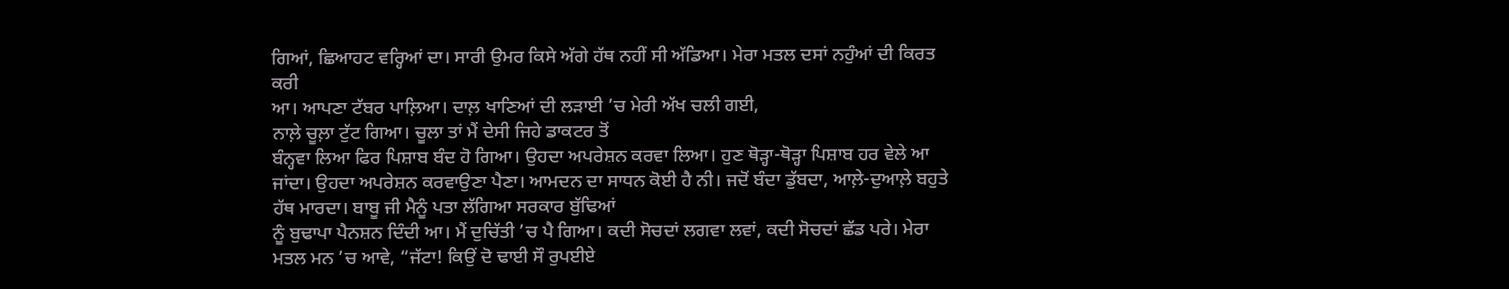ਗਿਆਂ, ਛਿਆਹਟ ਵਰ੍ਹਿਆਂ ਦਾ। ਸਾਰੀ ਉਮਰ ਕਿਸੇ ਅੱਗੇ ਹੱਥ ਨਹੀਂ ਸੀ ਅੱਡਿਆ। ਮੇਰਾ ਮਤਲ ਦਸਾਂ ਨਹੁੰਆਂ ਦੀ ਕਿਰਤ ਕਰੀ
ਆ। ਆਪਣਾ ਟੱਬਰ ਪਾਲ਼ਿਆ। ਦਾਲ਼ ਖਾਣਿਆਂ ਦੀ ਲੜਾਈ ’ਚ ਮੇਰੀ ਅੱਖ ਚਲੀ ਗਈ,
ਨਾਲ਼ੇ ਚੂਲ਼ਾ ਟੁੱਟ ਗਿਆ। ਚੂਲਾ ਤਾਂ ਮੈਂ ਦੇਸੀ ਜਿਹੇ ਡਾਕਟਰ ਤੋਂ
ਬੰਨ੍ਹਵਾ ਲਿਆ ਫਿਰ ਪਿਸ਼ਾਬ ਬੰਦ ਹੋ ਗਿਆ। ਉਹਦਾ ਅਪਰੇਸ਼ਨ ਕਰਵਾ ਲਿਆ। ਹੁਣ ਥੋੜ੍ਹਾ-ਥੋੜ੍ਹਾ ਪਿਸ਼ਾਬ ਹਰ ਵੇਲੇ ਆ ਜਾਂਦਾ। ਉਹਦਾ ਅਪਰੇਸ਼ਨ ਕਰਵਾਉਣਾ ਪੈਣਾ। ਆਮਦਨ ਦਾ ਸਾਧਨ ਕੋਈ ਹੈ ਨੀ। ਜਦੋਂ ਬੰਦਾ ਡੁੱਬਦਾ, ਆਲ਼ੇ-ਦੁਆਲ਼ੇ ਬਹੁਤੇ ਹੱਥ ਮਾਰਦਾ। ਬਾਬੂ ਜੀ ਮੈਨੂੰ ਪਤਾ ਲੱਗਿਆ ਸਰਕਾਰ ਬੁੱਢਿਆਂ
ਨੂੰ ਬੁਢਾਪਾ ਪੈਨਸ਼ਨ ਦਿੰਦੀ ਆ। ਮੈਂ ਦੁਚਿੱਤੀ ’ਚ ਪੈ ਗਿਆ। ਕਦੀ ਸੋਚਦਾਂ ਲਗਵਾ ਲਵਾਂ, ਕਦੀ ਸੋਚਦਾਂ ਛੱਡ ਪਰੇ। ਮੇਰਾ ਮਤਲ ਮਨ ’ਚ ਆਵੇ, “ਜੱਟਾ! ਕਿਉਂ ਦੋ ਢਾਈ ਸੌ ਰੁਪਈਏ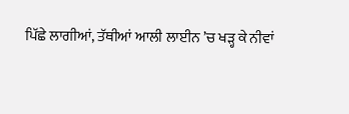ਪਿੱਛੇ ਲਾਗੀਆਂ, ਤੱਥੀਆਂ ਆਲੀ ਲਾਈਨ ’ਚ ਖੜ੍ਹ ਕੇ ਨੀਵਾਂ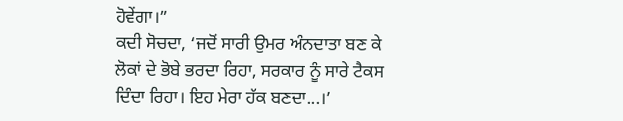ਹੋਵੇਂਗਾ।”
ਕਦੀ ਸੋਚਦਾ, ‘ਜਦੋਂ ਸਾਰੀ ਉਮਰ ਅੰਨਦਾਤਾ ਬਣ ਕੇ ਲੋਕਾਂ ਦੇ ਭੋਬੇ ਭਰਦਾ ਰਿਹਾ, ਸਰਕਾਰ ਨੂੰ ਸਾਰੇ ਟੈਕਸ ਦਿੰਦਾ ਰਿਹਾ। ਇਹ ਮੇਰਾ ਹੱਕ ਬਣਦਾ...।’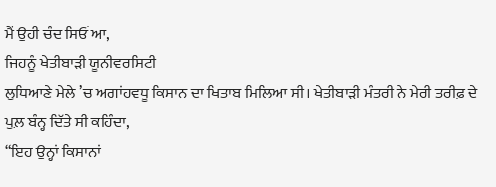ਮੈਂ ਉਹੀ ਚੰਦ ਸਿਓਂ ਆ,
ਜਿਹਨੂੰ ਖੇਤੀਬਾੜੀ ਯੂਨੀਵਰਸਿਟੀ
ਲੁਧਿਆਣੇ ਮੇਲੇ ’ਚ ਅਗਾਂਹਵਧੂ ਕਿਸਾਨ ਦਾ ਖਿਤਾਬ ਮਿਲਿਆ ਸੀ। ਖੇਤੀਬਾੜੀ ਮੰਤਰੀ ਨੇ ਮੇਰੀ ਤਰੀਫ਼ ਦੇ ਪੁਲ਼ ਬੰਨ੍ਹ ਦਿੱਤੇ ਸੀ ਕਹਿੰਦਾ,
“ਇਹ ਉਨ੍ਹਾਂ ਕਿਸਾਨਾਂ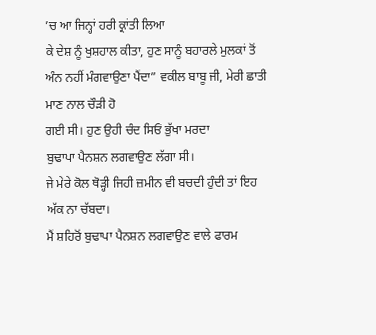’ਚ ਆ ਜਿਨ੍ਹਾਂ ਹਰੀ ਕ੍ਰਾਂਤੀ ਲਿਆ
ਕੇ ਦੇਸ਼ ਨੂੰ ਖੁਸ਼ਹਾਲ ਕੀਤਾ, ਹੁਣ ਸਾਨੂੰ ਬਹਾਰਲੇ ਮੁਲਕਾਂ ਤੋਂ ਅੰਨ ਨਹੀਂ ਮੰਗਵਾਉਣਾ ਪੈਂਦਾ” ਵਕੀਲ ਬਾਬੂ ਜੀ, ਮੇਰੀ ਛਾਤੀ ਮਾਣ ਨਾਲ ਚੌੜੀ ਹੋ
ਗਈ ਸੀ। ਹੁਣ ਉਹੀ ਚੰਦ ਸਿਓਂ ਭੁੱਖਾ ਮਰਦਾ
ਬੁਢਾਪਾ ਪੈਨਸ਼ਨ ਲਗਵਾਉਣ ਲੱਗਾ ਸੀ।
ਜੇ ਮੇਰੇ ਕੋਲ ਥੋੜ੍ਹੀ ਜਿਹੀ ਜ਼ਮੀਨ ਵੀ ਬਚਦੀ ਹੁੰਦੀ ਤਾਂ ਇਹ ਅੱਕ ਨਾ ਚੱਬਦਾ।
ਮੈਂ ਸ਼ਹਿਰੋਂ ਬੁਢਾਪਾ ਪੈਨਸ਼ਨ ਲਗਵਾਉਣ ਵਾਲੇ ਫਾਰਮ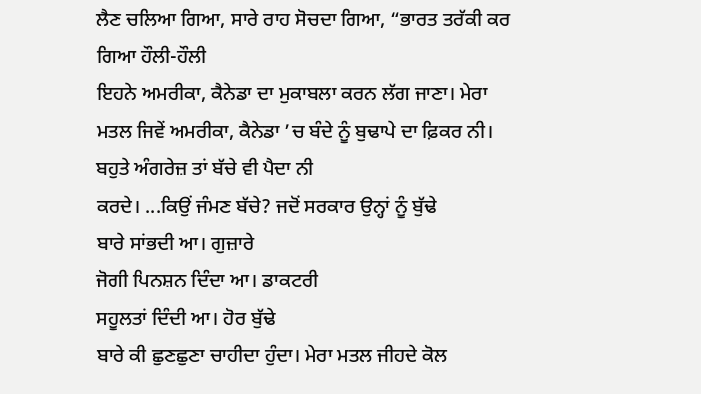ਲੈਣ ਚਲਿਆ ਗਿਆ, ਸਾਰੇ ਰਾਹ ਸੋਚਦਾ ਗਿਆ, “ਭਾਰਤ ਤਰੱਕੀ ਕਰ ਗਿਆ ਹੌਲੀ-ਹੌਲੀ
ਇਹਨੇ ਅਮਰੀਕਾ, ਕੈਨੇਡਾ ਦਾ ਮੁਕਾਬਲਾ ਕਰਨ ਲੱਗ ਜਾਣਾ। ਮੇਰਾ ਮਤਲ ਜਿਵੇਂ ਅਮਰੀਕਾ, ਕੈਨੇਡਾ ’ਚ ਬੰਦੇ ਨੂੰ ਬੁਢਾਪੇ ਦਾ ਫ਼ਿਕਰ ਨੀ। ਬਹੁਤੇ ਅੰਗਰੇਜ਼ ਤਾਂ ਬੱਚੇ ਵੀ ਪੈਦਾ ਨੀ
ਕਰਦੇ। ...ਕਿਉਂ ਜੰਮਣ ਬੱਚੇ? ਜਦੋਂ ਸਰਕਾਰ ਉਨ੍ਹਾਂ ਨੂੰ ਬੁੱਢੇ
ਬਾਰੇ ਸਾਂਭਦੀ ਆ। ਗੁਜ਼ਾਰੇ
ਜੋਗੀ ਪਿਨਸ਼ਨ ਦਿੰਦਾ ਆ। ਡਾਕਟਰੀ
ਸਹੂਲਤਾਂ ਦਿੰਦੀ ਆ। ਹੋਰ ਬੁੱਢੇ
ਬਾਰੇ ਕੀ ਛੁਣਛੁਣਾ ਚਾਹੀਦਾ ਹੁੰਦਾ। ਮੇਰਾ ਮਤਲ ਜੀਹਦੇ ਕੋਲ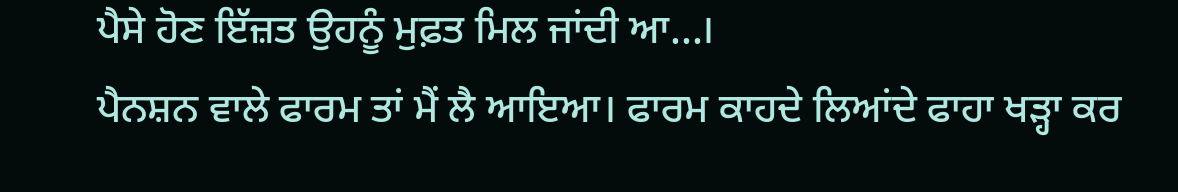ਪੈਸੇ ਹੋਣ ਇੱਜ਼ਤ ਉਹਨੂੰ ਮੁਫ਼ਤ ਮਿਲ ਜਾਂਦੀ ਆ...।
ਪੈਨਸ਼ਨ ਵਾਲੇ ਫਾਰਮ ਤਾਂ ਮੈਂ ਲੈ ਆਇਆ। ਫਾਰਮ ਕਾਹਦੇ ਲਿਆਂਦੇ ਫਾਹਾ ਖੜ੍ਹਾ ਕਰ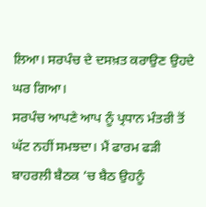ਲਿਆ। ਸਰਪੰਚ ਦੇ ਦਸਖ਼ਤ ਕਰਾਉਣ ਉਹਦੇ ਘਰ ਗਿਆ।
ਸਰਪੰਚ ਆਪਣੇ ਆਪ ਨੂੰ ਪ੍ਰਧਾਨ ਮੰਤਰੀ ਤੋਂ ਘੱਟ ਨਹੀਂ ਸਮਝਦਾ। ਮੈਂ ਫਾਰਮ ਫੜੀ ਬਾਹਰਲੀ ਬੈਠਕ ’ਚ ਬੈਠ ਉਹਨੂੰ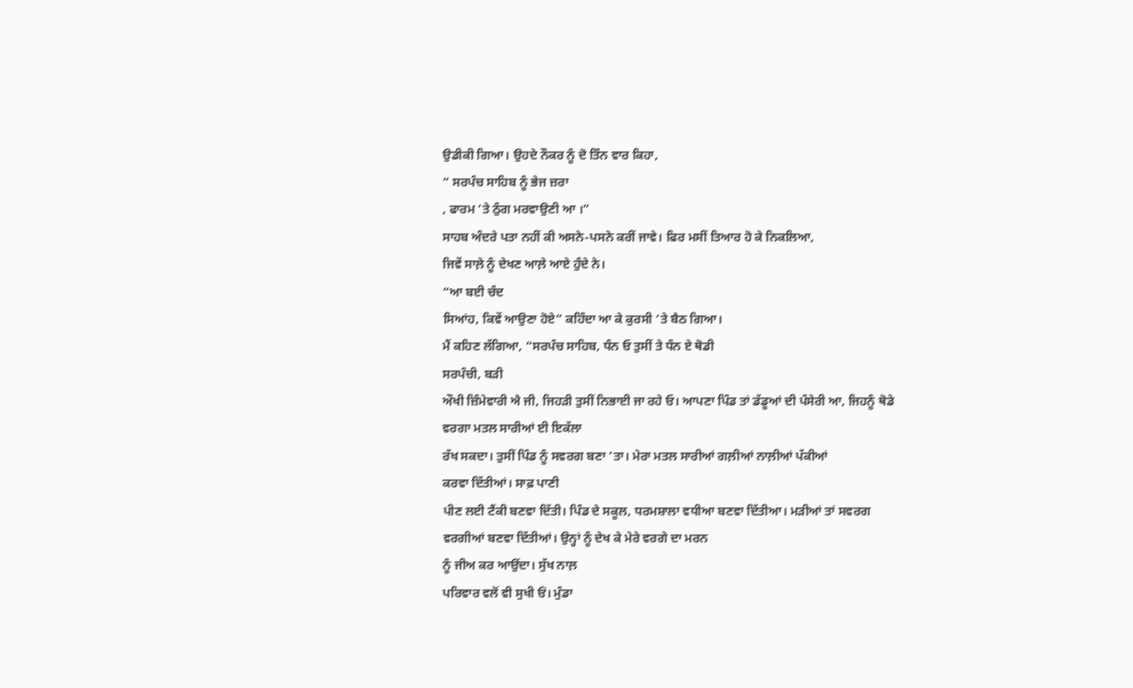ਉਡੀਕੀ ਗਿਆ। ਉਹਦੇ ਨੌਕਰ ਨੂੰ ਦੋ ਤਿੰਨ ਵਾਰ ਕਿਹਾ,
“ ਸਰਪੰਚ ਸਾਹਿਬ ਨੂੰ ਭੇਜ ਜ਼ਰਾ
, ਫਾਰਮ ’ਤੇ ਠੁੰਗ ਮਰਵਾਉਣੀ ਆ ।”
ਸਾਹਬ ਅੰਦਰੇ ਪਤਾ ਨਹੀਂ ਕੀ ਅਸਨੇ-ਪਸਨੇ ਕਰੀਂ ਜਾਵੇ। ਫਿਰ ਮਸੀਂ ਤਿਆਰ ਹੋ ਕੇ ਨਿਕਲਿਆ,
ਜਿਵੇਂ ਸਾਲ਼ੇ ਨੂੰ ਦੇਖਣ ਆਲ਼ੇ ਆਏ ਹੁੰਦੇ ਨੇ।
“ਆ ਬਈ ਚੰਦ
ਸਿਆਂਹ, ਕਿਵੇਂ ਆਉਣਾ ਹੋਏ” ਕਹਿੰਦਾ ਆ ਕੇ ਕੁਰਸੀ ’ਤੇ ਬੈਠ ਗਿਆ।
ਮੈਂ ਕਹਿਣ ਲੱਗਿਆ, “ਸਰਪੰਚ ਸਾਹਿਬ, ਧੰਨ ਓ ਤੁਸੀਂ ਤੇ ਧੰਨ ਏ ਥੋਡੀ
ਸਰਪੰਚੀ, ਬੜੀ
ਔਖੀ ਜ਼ਿੰਮੇਵਾਰੀ ਐ ਜੀ, ਜਿਹੜੀ ਤੁਸੀਂ ਨਿਭਾਈ ਜਾ ਰਹੇ ਓ। ਆਪਣਾ ਪਿੰਡ ਤਾਂ ਡੱਡੂਆਂ ਦੀ ਪੰਸੇਰੀ ਆ, ਜਿਹਨੂੰ ਥੋਡੇ ਵਰਗਾ ਮਤਲ ਸਾਰੀਆਂ ਈ ਇਕੱਲਾ
ਰੱਖ ਸਕਦਾ। ਤੁਸੀਂ ਪਿੰਡ ਨੂੰ ਸਵਰਗ ਬਣਾ ’ਤਾ। ਮੇਰਾ ਮਤਲ ਸਾਰੀਆਂ ਗਲ਼ੀਆਂ ਨਾਲ਼ੀਆਂ ਪੱਕੀਆਂ
ਕਰਵਾ ਦਿੱਤੀਆਂ। ਸਾਫ਼ ਪਾਣੀ
ਪੀਣ ਲਈ ਟੈਂਕੀ ਬਣਵਾ ਦਿੱਤੀ। ਪਿੰਡ ਦੇ ਸਕੂਲ, ਧਰਮਸ਼ਾਲਾ ਵਧੀਆ ਬਣਵਾ ਦਿੱਤੀਆ। ਮੜੀਆਂ ਤਾਂ ਸਵਰਗ ਵਰਗੀਆਂ ਬਣਵਾ ਦਿੱਤੀਆਂ। ਉਨ੍ਹਾਂ ਨੂੰ ਦੇਖ ਕੇ ਮੇਰੇ ਵਰਗੇ ਦਾ ਮਰਨ
ਨੂੰ ਜੀਅ ਕਰ ਆਉਂਦਾ। ਸੁੱਖ ਨਾਲ਼
ਪਰਿਵਾਰ ਵਲੋਂ ਵੀ ਸੁਖੀ ਓਂ। ਮੁੰਡਾ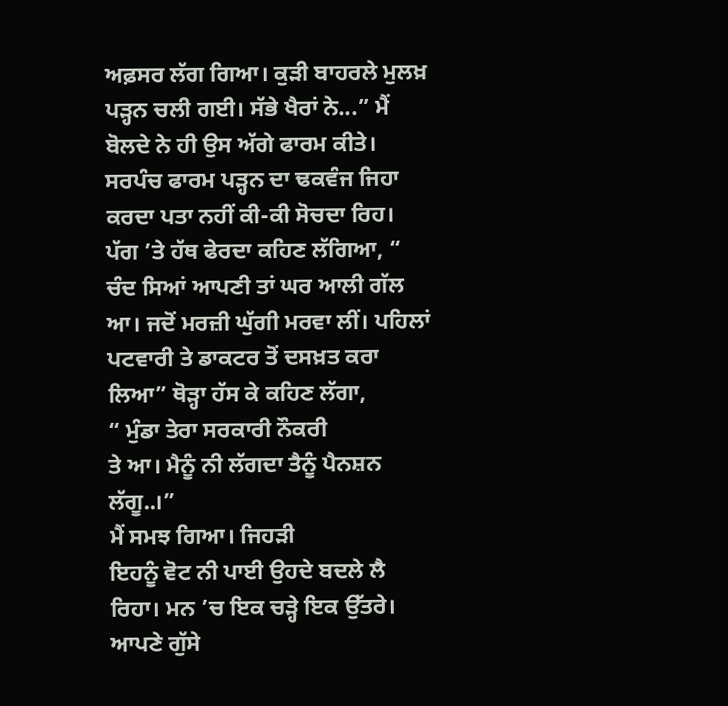ਅਫ਼ਸਰ ਲੱਗ ਗਿਆ। ਕੁੜੀ ਬਾਹਰਲੇ ਮੁਲਖ਼ ਪੜ੍ਹਨ ਚਲੀ ਗਈ। ਸੱਭੇ ਖੈਰਾਂ ਨੇ...” ਮੈਂ ਬੋਲਦੇ ਨੇ ਹੀ ਉਸ ਅੱਗੇ ਫਾਰਮ ਕੀਤੇ।
ਸਰਪੰਚ ਫਾਰਮ ਪੜ੍ਹਨ ਦਾ ਢਕਵੰਜ ਜਿਹਾ ਕਰਦਾ ਪਤਾ ਨਹੀਂ ਕੀ-ਕੀ ਸੋਚਦਾ ਰਿਹ। ਪੱਗ ’ਤੇ ਹੱਥ ਫੇਰਦਾ ਕਹਿਣ ਲੱਗਿਆ, “ ਚੰਦ ਸਿਆਂ ਆਪਣੀ ਤਾਂ ਘਰ ਆਲੀ ਗੱਲ ਆ। ਜਦੋਂ ਮਰਜ਼ੀ ਘੁੱਗੀ ਮਰਵਾ ਲੀਂ। ਪਹਿਲਾਂ ਪਟਵਾਰੀ ਤੇ ਡਾਕਟਰ ਤੋਂ ਦਸਖ਼ਤ ਕਰਾ
ਲਿਆ” ਥੋੜ੍ਹਾ ਹੱਸ ਕੇ ਕਹਿਣ ਲੱਗਾ,
“ ਮੁੰਡਾ ਤੇਰਾ ਸਰਕਾਰੀ ਨੌਕਰੀ
ਤੇ ਆ। ਮੈਨੂੰ ਨੀ ਲੱਗਦਾ ਤੈਨੂੰ ਪੈਨਸ਼ਨ
ਲੱਗੂ..।”
ਮੈਂ ਸਮਝ ਗਿਆ। ਜਿਹੜੀ
ਇਹਨੂੰ ਵੋਟ ਨੀ ਪਾਈ ਉਹਦੇ ਬਦਲੇ ਲੈ ਰਿਹਾ। ਮਨ ’ਚ ਇਕ ਚੜ੍ਹੇ ਇਕ ਉੱਤਰੇ। ਆਪਣੇ ਗੁੱਸੇ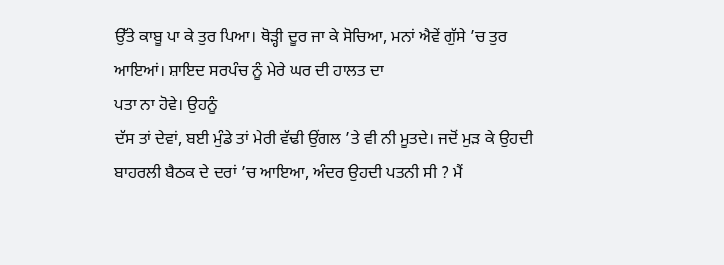ਉੱਤੇ ਕਾਬੂ ਪਾ ਕੇ ਤੁਰ ਪਿਆ। ਥੋੜ੍ਹੀ ਦੂਰ ਜਾ ਕੇ ਸੋਚਿਆ, ਮਨਾਂ ਐਵੇਂ ਗੁੱਸੇ ’ਚ ਤੁਰ ਆਇਆਂ। ਸ਼ਾਇਦ ਸਰਪੰਚ ਨੂੰ ਮੇਰੇ ਘਰ ਦੀ ਹਾਲਤ ਦਾ
ਪਤਾ ਨਾ ਹੋਵੇ। ਉਹਨੂੰ
ਦੱਸ ਤਾਂ ਦੇਵਾਂ, ਬਈ ਮੁੰਡੇ ਤਾਂ ਮੇਰੀ ਵੱਢੀ ਉਂਗਲ ’ਤੇ ਵੀ ਨੀ ਮੂਤਦੇ। ਜਦੋਂ ਮੁੜ ਕੇ ਉਹਦੀ ਬਾਹਰਲੀ ਬੈਠਕ ਦੇ ਦਰਾਂ ’ਚ ਆਇਆ, ਅੰਦਰ ਉਹਦੀ ਪਤਨੀ ਸੀ ? ਮੈਂ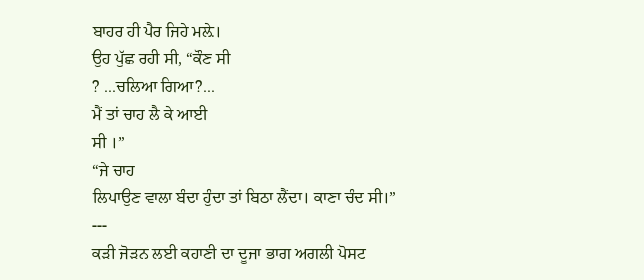ਬਾਹਰ ਹੀ ਪੈਰ ਜਿਹੇ ਮਲ਼ੇ।
ਉਹ ਪੁੱਛ ਰਹੀ ਸੀ, “ਕੌਣ ਸੀ
? ...ਚਲਿਆ ਗਿਆ?...
ਮੈਂ ਤਾਂ ਚਾਹ ਲੈ ਕੇ ਆਈ
ਸੀ ।”
“ਜੇ ਚਾਹ
ਲਿਪਾਉਣ ਵਾਲਾ ਬੰਦਾ ਹੁੰਦਾ ਤਾਂ ਬਿਠਾ ਲੈਂਦਾ। ਕਾਣਾ ਚੰਦ ਸੀ।”
---
ਕੜੀ ਜੋੜਨ ਲਈ ਕਹਾਣੀ ਦਾ ਦੂਜਾ ਭਾਗ ਅਗਲੀ ਪੋਸਟ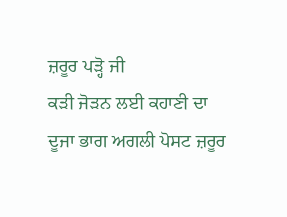ਜ਼ਰੂਰ ਪੜ੍ਹੋ ਜੀ
ਕੜੀ ਜੋੜਨ ਲਈ ਕਹਾਣੀ ਦਾ ਦੂਜਾ ਭਾਗ ਅਗਲੀ ਪੋਸਟ ਜ਼ਰੂਰ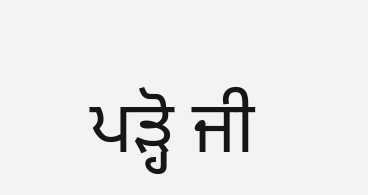ਪੜ੍ਹੋ ਜੀ